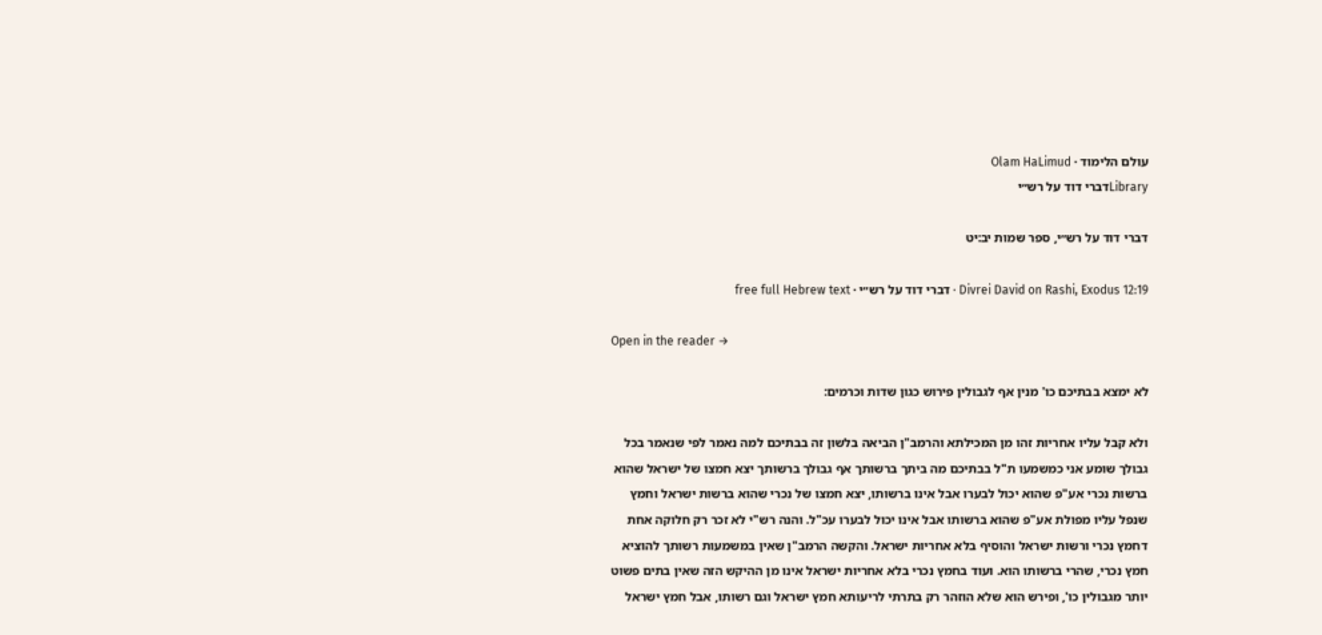עולם הלימוד · Olam HaLimud
Libraryדברי דוד על רש״י

דברי דוד על רש״י, ספר שמות יב:יט

Divrei David on Rashi, Exodus 12:19 · דברי דוד על רש״י · free full Hebrew text

Open in the reader →

לא ימצא בבתיכם כו' מנין אף לגבולין פירוש כגון שדות וכרמים:

ולא קבל עליו אחריות זהו מן המכילתא והרמב"ן הביאה בלשון זה בבתיכם למה נאמר לפי שנאמר בכל גבולך שומע אני כמשמעו ת"ל בבתיכם מה ביתך ברשותך אף גבולך ברשותך יצא חמצו של ישראל שהוא ברשות נכרי אע"פ שהוא יכול לבערו אבל אינו ברשותו, יצא חמצו של נכרי שהוא ברשות ישראל וחמץ שנפל עליו מפולת אע"פ שהוא ברשותו אבל אינו יכול לבערו עכ"ל. והנה רש"י לא זכר רק חלוקה אחת דחמץ נכרי ורשות ישראל והוסיף בלא אחריות ישראל. והקשה הרמב"ן שאין במשמעות רשותך להוציא חמץ נכרי, שהרי ברשותו הוא. ועוד בחמץ נכרי בלא אחריות ישראל אינו מן ההיקש הזה שאין בתים פשוט יותר מגבולין כו', ופירש הוא שלא הוזהר רק בתרתי לריעותא חמץ ישראל וגם רשותו, אבל חמץ ישראל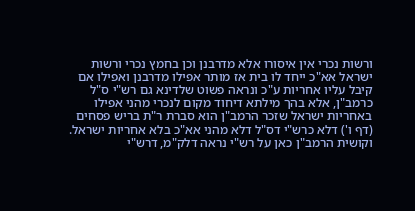ורשות נכרי אין איסורו אלא מדרבנן וכן בחמץ נכרי ורשות ישראל אא"כ ייחד לו בית אז מותר אפילו מדרבנן ואפילו אם קיבל עליו אחריות ע"כ ונראה פשוט שלדינא גם רש"י ס"ל כרמב"ן, אלא בהך מילתא דיחוד מקום לנכרי מהני אפילו באחריות ישראל שזכר הרמב"ן הוא סברת ר"ת בריש פסחים (דף ו') דלא כרש"י דס"ל דלא מהני אא"כ בלא אחריות ישראל. וקושית הרמב"ן כאן על רש"י נראה דלק"מ, דרש"י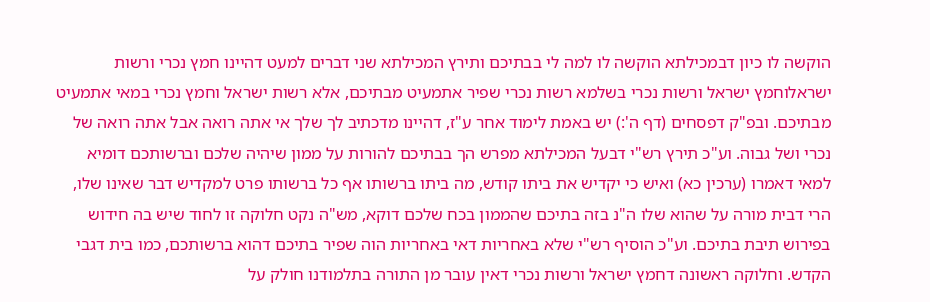הוקשה לו כיון דבמכילתא הוקשה לו למה לי בבתיכם ותירץ המכילתא שני דברים למעט דהיינו חמץ נכרי ורשות ישראלוחמץ ישראל ורשות נכרי בשלמא רשות נכרי שפיר אתמעיט מבתיכם, אלא רשות ישראל וחמץ נכרי במאי אתמעיט מבתיכם. ובפ"ק דפסחים (דף ה':) יש באמת לימוד אחר ע"ז, דהיינו מדכתיב לך שלך אי אתה רואה אבל אתה רואה של נכרי ושל גבוה. וע"כ תירץ רש"י דבעל המכילתא מפרש הך בבתיכם להורות על ממון שיהיה שלכם וברשותכם דומיא למאי דאמרו (ערכין כא) ואיש כי יקדיש את ביתו קודש, מה ביתו ברשותו אף כל ברשותו פרט למקדיש דבר שאינו שלו, הרי דבית מורה על שהוא שלו ה"נ בזה בתיכם שהממון בכח שלכם דוקא, מש"ה נקט חלוקה זו לחוד שיש בה חידוש בפירוש תיבת בתיכם. וע"כ הוסיף רש"י שלא באחריות דאי באחריות הוה שפיר בתיכם דהוא ברשותכם, כמו בית דגבי הקדש. וחלוקה ראשונה דחמץ ישראל ורשות נכרי דאין עובר מן התורה בתלמודנו חולק על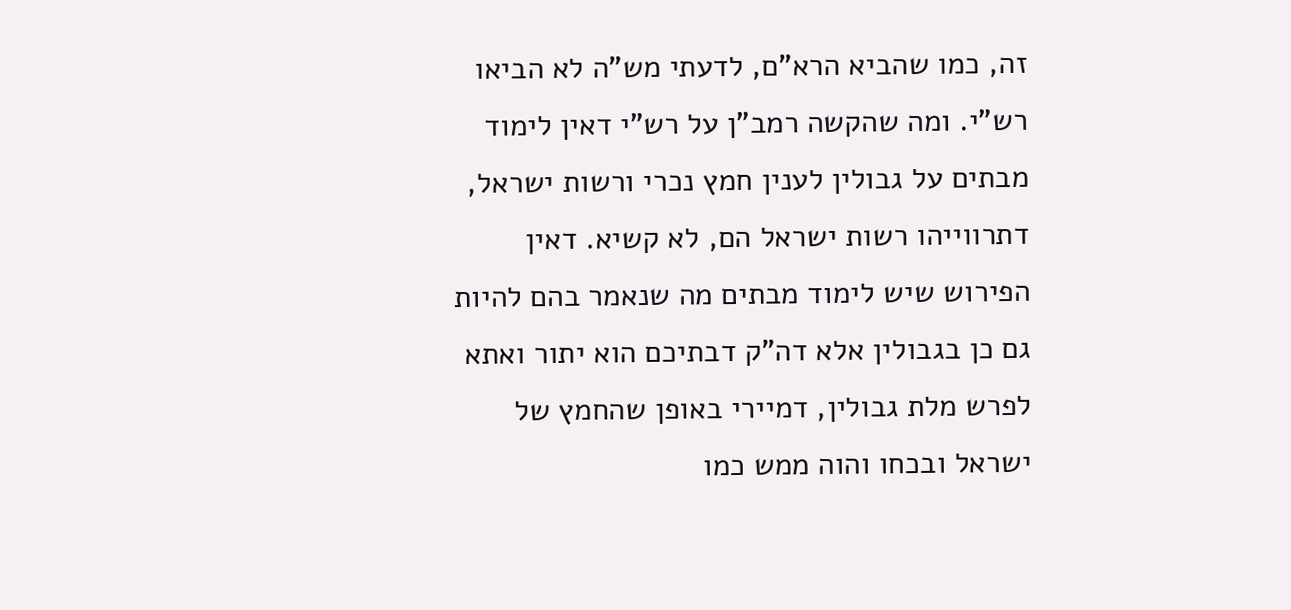זה, כמו שהביא הרא"ם, לדעתי מש"ה לא הביאו רש"י. ומה שהקשה רמב"ן על רש"י דאין לימוד מבתים על גבולין לענין חמץ נכרי ורשות ישראל, דתרווייהו רשות ישראל הם, לא קשיא. דאין הפירוש שיש לימוד מבתים מה שנאמר בהם להיות גם כן בגבולין אלא דה"ק דבתיכם הוא יתור ואתא לפרש מלת גבולין, דמיירי באופן שהחמץ של ישראל ובכחו והוה ממש כמו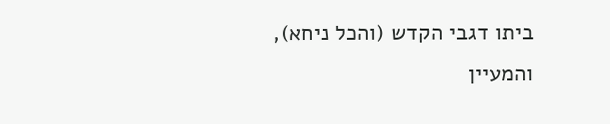ביתו דגבי הקדש (והכל ניחא), והמעיין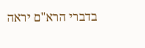בדברי הרא"ם יראה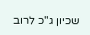שכיון ג"כ לרוב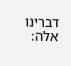דברינו אלה: